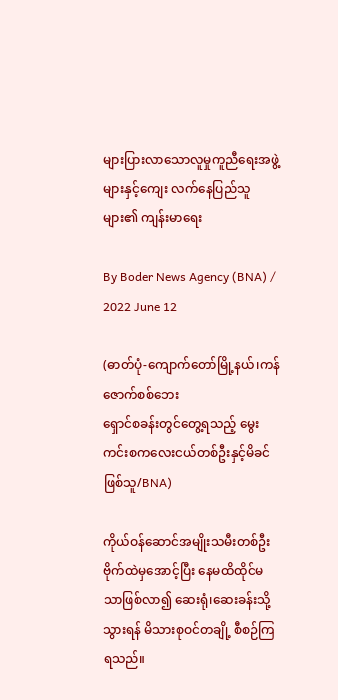များပြားလာသောလူမှုကူညီရေးအဖွဲ့များနှင့်ကျေး လက်နေပြည်သူများ၏ ကျန်းမာရေး

By Boder News Agency (BNA) / 2022 June 12

(ဓာတ်ပုံ-ကျောက်တော်မြို့နယ်၊ကန်ဇောက်စစ်ဘေး
ရှောင်စခန်းတွင်တွေ့ရသည့် မွေးကင်းစကလေးငယ်တစ်ဦးနှင့်မိခင်ဖြစ်သူ/BNA)

ကိုယ်ဝန်ဆောင်အမျိုးသမီးတစ်ဦး ဗိုက်ထဲမှအောင့်ပြီး နေမထိထိုင်မသာဖြစ်လာ၍ ဆေးရုံ၊ဆေးခန်းသို့ သွားရန် မိသားစုဝင်တချို့ စီစဉ်ကြရသည်။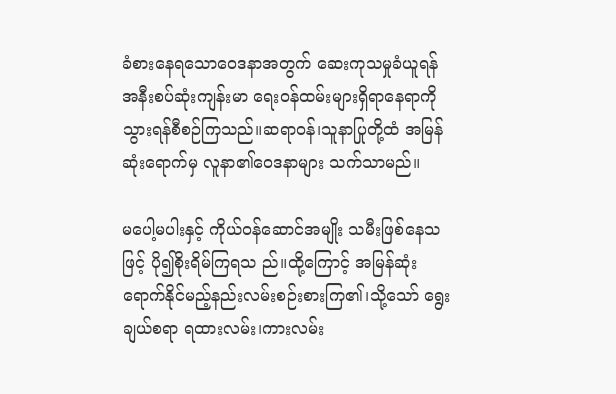ခံစားနေရသောဝေဒနာအတွက် ဆေးကုသမှုခံယူရန် အနီးစပ်ဆုံးကျန်းမာ ရေးဝန်ထမ်းများရှိရာနေရာကို သွားရန်စီစဉ်ကြသည်။ဆရာဝန်၊သူနာပြုတို့ထံ အမြန်ဆုံးရောက်မှ လူနာ၏ဝေဒနာများ သက်သာမည်။

မပေါ့မပါးနှင့် ကိုယ်ဝန်ဆောင်အမျိုး သမီးဖြစ်နေသဖြင့် ပို၍စိုးရိမ်ကြရသ ည်။ထို့ကြောင့် အမြန်ဆုံးရောက်နိုင်မည့်နည်းလမ်းစဉ်းစားကြ၏၊သို့သော် ရွေးချယ်စရာ ရထားလမ်း၊ကားလမ်း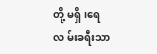တို့ မရှိ၊ရေလ မ်းခရီးသာ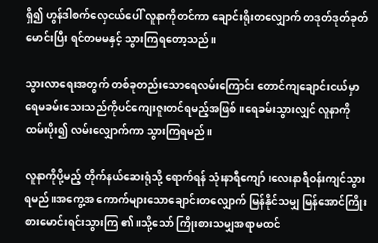ရှိ၍ ဟွန်ဒါစက်လှေငယ်ပေါ် လူနာကိုတင်ကာ ချောင်းရိုးတလျှောက် တဒုတ်ဒုတ်ခုတ်မောင်းပြီး ရင်တမမနှင့် သွားကြရတော့သည်။

သွားလာရေးအတွက် တစ်ခုတည်းသောရေလမ်းကြောင်း တောင်ကျချောင်းငယ်မှာ ရေမခမ်းသေးသည်ကိုပင်ကျေးဇူးတင်ရမည့်အဖြစ်။ရေခမ်းသွားလျှင် လူနာကိုထမ်းပိုး၍ လမ်းလျှောက်ကာ သွားကြရမည်။

လူနာကိုပို့မည့် တိုက်နယ်ဆေးရုံသို့ ရောက်ရန် သုံးနာရီကျော်၊လေးနာရီဝန်းကျင်သွားရမည်။အကွေ့အ ကောက်များသောချောင်းတလျှောက် မြန်နိုင်သမျှ မြန်အောင်ကြိုးစားမောင်းရင်းသွားကြ ၏။သို့သော် ကြိုးစားသမျှအရာမထင်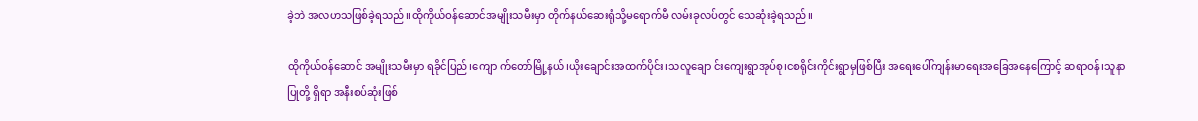ခဲ့ဘဲ အလဟသဖြစ်ခဲ့ရသည်။ထိုကိုယ်ဝန်ဆောင်အမျိုးသမီးမှာ တိုက်နယ်ဆေးရုံသို့မရောက်မီ လမ်းခုလပ်တွင် သေဆုံးခဲ့ရသည်။

ထိုကိုယ်ဝန်ဆောင် အမျိုးသမီးမှာ ရခိုင်ပြည်၊ကျော က်တော်မြို့နယ်၊ယိုးချောင်းအထက်ပိုင်း၊သလူချော င်းကျေးရွာအုပ်စု၊ငစရိုင်းကိုင်းရွာမှဖြစ်ပြီး အရေးပေါ်ကျန်းမာရေးအခြေအနေကြောင့် ဆရာဝန်၊သူနာ ပြုတို့ ရှိရာ အနီးစပ်ဆုံးဖြစ်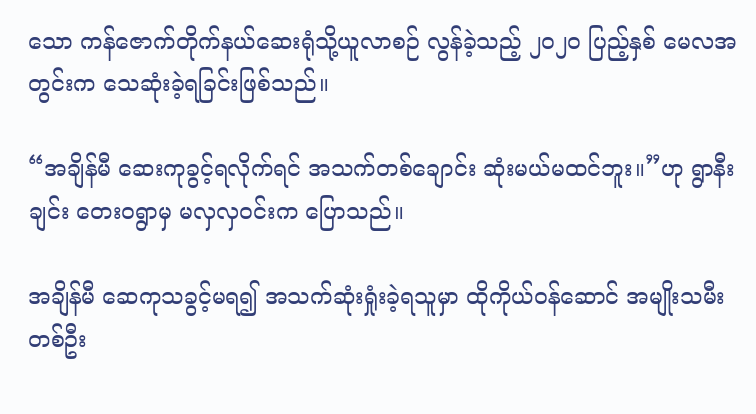သော ကန်ဇောက်တိုက်နယ်ဆေးရုံသို့ယူလာစဉ် လွန်ခဲ့သည့် ၂၀၂၀ ပြည့်နှစ် မေလအတွင်းက သေဆုံးခဲ့ရခြင်းဖြစ်သည်။

“အချိန်မီ ဆေးကုခွင့်ရလိုက်ရင် အသက်တစ်ချောင်း ဆုံးမယ်မထင်ဘူး။”ဟု ရွာနီးချင်း တေး၀ရွာမှ မလှလှဝင်းက ပြောသည်။

အချိန်မီ ဆေကုသခွင့်မရ၍ အသက်ဆုံးရှုံးခဲ့ရသူမှာ ထိုကိုယ်ဝန်ဆောင် အမျိုးသမီးတစ်ဦး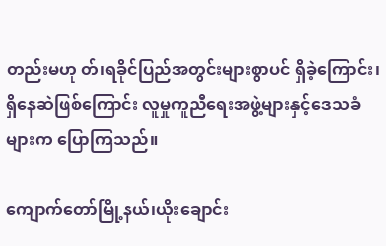တည်းမဟု တ်၊ရခိုင်ပြည်အတွင်းများစွာပင် ရှိခဲ့ကြောင်း၊ရှိနေဆဲဖြစ်ကြောင်း လူမှုကူညီရေးအဖွဲ့များနှင့်ဒေသခံများက ပြောကြသည်။

ကျောက်တော်မြို့နယ်၊ယိုးချောင်း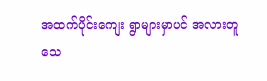အထက်ပိုင်းကျေး ရွာများမှာပင် အလားတူသေ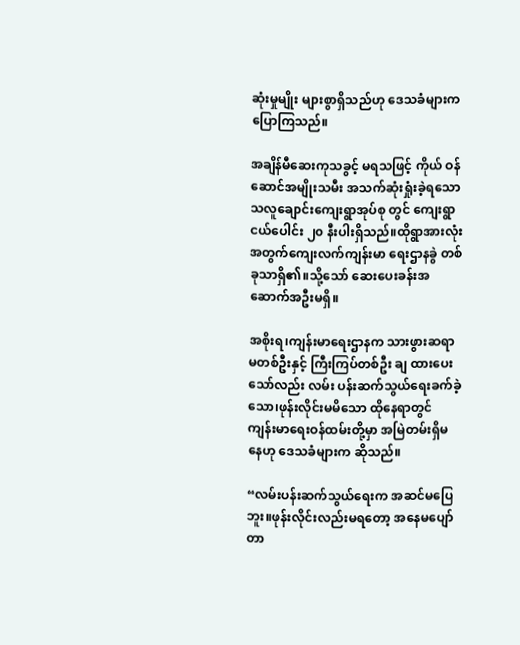ဆုံးမှုမျိုး များစွာရှိသည်ဟု ဒေသခံများက ပြောကြသည်။

အချိန်မီဆေးကုသခွင့် မရသဖြင့် ကိုယ် ဝန်ဆောင်အမျိုးသမီး အသက်ဆုံးရှုံးခဲ့ရသော သလူချောင်းကျေးရွာအုပ်စု တွင် ကျေးရွာငယ်ပေါင်း ၂၀ နီးပါးရှိသည်။ထိုရွာအားလုံးအတွက်ကျေးလက်ကျန်းမာ ရေးဌာနခွဲ တစ်ခုသာရှိ၏။သို့သော် ဆေးပေးခန်းအဆောက်အဦးမရှိ။

အစိုးရ၊ကျန်းမာရေးဌာနက သားဖွားဆရာမတစ်ဦးနှင့် ကြီးကြပ်တစ်ဦး ချ ထားပေးသော်လည်း လမ်း ပန်းဆက်သွယ်ရေးခက်ခဲ့သော၊ဖုန်းလိုင်းမမိသော ထိုနေရာတွင် ကျန်းမာရေးဝန်ထမ်းတို့မှာ အမြဲတမ်းရှိမနေဟု ဒေသခံများက ဆိုသည်။

“လမ်းပန်းဆက်သွယ်ရေးက အဆင်မပြေဘူး။ဖုန်းလိုင်းလည်းမရတော့ အနေမပျော်တာ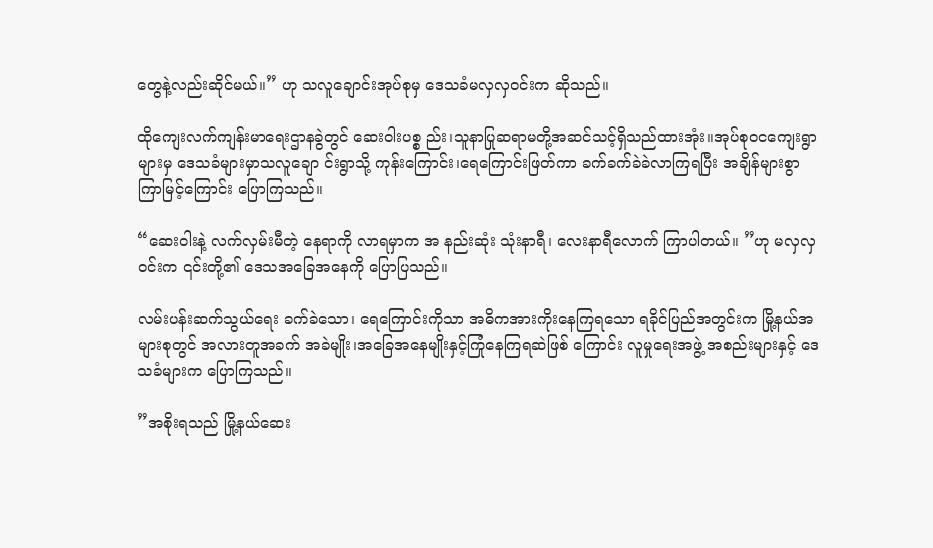တွေနဲ့လည်းဆိုင်မယ်။” ဟု သလူချောင်းအုပ်စုမှ ဒေသခံမလှလှဝင်းက ဆိုသည်။

ထိုကျေးလက်ကျန်းမာရေးဌာနခွဲတွင် ဆေးဝါးပစ္စ ည်း၊သူနာပြုဆရာမတို့အဆင်သင့်ရှိသည်ထားအုံး။အုပ်စုဝငကျေးရွာများမှ ဒေသခံများမှာသလူချော င်းရွာသို့ ကုန်းကြောင်း၊ရေကြောင်းဖြတ်ကာ ခက်ခက်ခဲခဲလာကြရပြီး အချိန်များစွာ ကြာမြင့်ကြောင်း ပြောကြသည်။

“ဆေးဝါးနဲ့ လက်လှမ်းမီတဲ့ နေရာကို လာရမှာက အ နည်းဆုံး သုံးနာရီ၊ လေးနာရီလောက် ကြာပါတယ်။ ”ဟု မလှလှဝင်းက ၎င်းတို့၏ ဒေသအခြေအနေကို ပြောပြသည်။

လမ်းပန်းဆက်သွယ်ရေး ခက်ခဲသော၊ ရေကြောင်းကိုသာ အဓိကအားကိုးနေကြရသော ရခိုင်ပြည်အတွင်းက မြို့နယ်အများစုတွင် အလားတူအခက် အခဲမျိုး၊အခြေအနေမျိုးနှင့်ကြုံနေကြရဆဲဖြစ် ကြောင်း လူမှုရေးအဖွဲ့ အစည်းများနှင့် ဒေသခံများက ပြောကြသည်။

”အစိုးရသည် မြို့နယ်ဆေး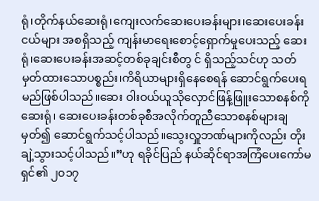ရုံ၊တိုက်နယ်ဆေးရုံ၊ကျေးလက်ဆေးပေးခန်းများ၊ဆေးပေးခန်းငယ်များ အစရှိသည့် ကျန်းမာရေးစောင့်ရှောက်မှုပေးသည့် ဆေး ရုံ၊ဆေးပေးခန်းအဆင့်တစ်ခုချင်းစီတွ င် ရှိသည့်သင်ဟု သတ်မှတ်ထားသောပစ္စည်း၊ကိရိယာများရှိနေစေရန် ဆောင်ရွက်ပေးရမည်ဖြစ်ပါသည်။ဆေး ဝါးဝယ်ယူသိုလှောင်ဖြန့်ဖြူးသောစနစ်ကိုဆေးရုံ၊ ဆေးပေးခန်းတစ်ခုစီအလိုက်တူညီသောစနစ်များချ မှတ်၍ ဆောင်ရွက်သင့်ပါသည်။သွေးလှူဘဏ်များကိုလည်း တိုးချဲ့သွားသင့်ပါသည်။”ဟု ရခိုင်ပြည် နယ်ဆိုင်ရာအကြံပေးကော်မ ရှင်၏ ၂၀၁၇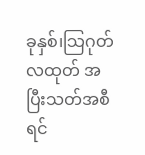ခုနှစ်၊သြဂုတ်လထုတ် အပြီးသတ်အစီရင်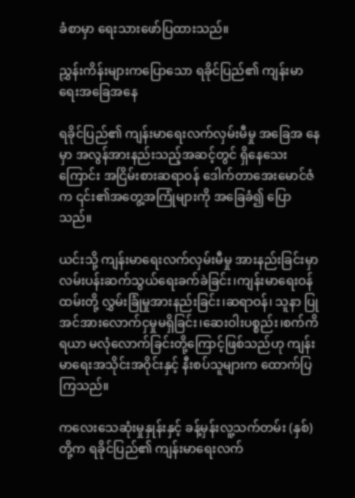ခံစာမှာ ရေးသားဖော်ပြထားသည်။

ညွှန်းကိန်းများကပြောသော ရခိုင်ပြည်၏ ကျန်းမာ ရေးအခြေအနေ

ရခိုင်ပြည်၏ ကျန်းမာရေးလက်လှမ်းမီမှု အခြေအ နေမှာ အလွန်အားနည်းသည့်အဆင့်တွင် ရှိနေသေးကြောင်း အငြိမ်းစားဆရာဝန် ဒေါက်တာအေးမောင်ဇံက ၎င်း၏အတွေ့အကြုံများကို အခြေခံ၍ ပြောသည်။

ယင်းသို့ ကျန်းမာရေးလက်လှမ်းမီမှု အားနည်းခြင်းမှာ လမ်းပန်းဆက်သွယ်ရေးခက်ခဲခြင်း၊ကျန်းမာရေးဝန်ထမ်းတို့ လွှမ်းခြုံမှုအားနည်းခြင်း၊ဆရာဝန်၊ သူနာ ပြုအင်အားလောက်ငှမှုမရှိခြင်း၊ဆေးဝါးပစ္စည်း၊စက်ကိရယာ မလုံလောက်ခြင်းတို့ကြောင့်ဖြစ်သည်ဟု ကျန်းမာရေးအသိုင်းအဝိုင်းနှင့် နီးစပ်သူများက ထောက်ပြကြသည်။

ကလေးသေဆုံးမှုနှုန်းနှင့် ခန့်မှန်းလူ့သက်တမ်း (နှစ်)တို့က ရခိုင်ပြည်၏ ကျန်းမာရေးလက်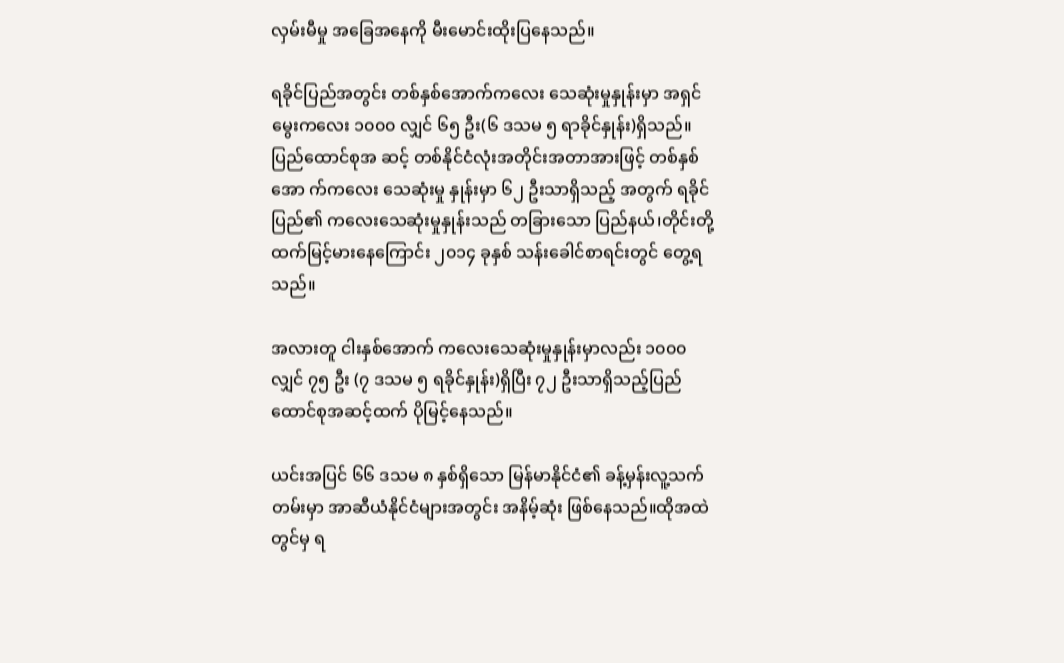လှမ်းမီမှု အခြေအနေကို မီးမောင်းထိုးပြနေသည်။

ရခိုင်ပြည်အတွင်း တစ်နှစ်အောက်ကလေး သေဆုံးမှုနှုန်းမှာ အရှင်မွေးကလေး ၁၀၀၀ လျှင် ၆၅ ဦး(၆ ဒသမ ၅ ရာခိုင်နှုန်း)ရှိသည်။ပြည်ထောင်စုအ ဆင့် တစ်နိုင်ငံလုံးအတိုင်းအတာအားဖြင့် တစ်နှစ်အော က်ကလေး သေဆုံးမှု နှုန်းမှာ ၆၂ ဦးသာရှိသည့် အတွက် ရခိုင်ပြည်၏ ကလေးသေဆုံးမှုနှုန်းသည် တခြားသော ပြည်နယ်၊တိုင်းတို့ထက်မြင့်မားနေကြောင်း ၂၀၁၄ ခုနှစ် သန်းခေါင်စာရင်းတွင် တွေ့ရသည်။

အလားတူ ငါးနှစ်အောက် ကလေးသေဆုံးမှုနှုန်းမှာလည်း ၁၀၀၀ လျှင် ၇၅ ဦး (၇ ဒသမ ၅ ရခိုင်နှုန်း)ရှိပြီး ၇၂ ဦးသာရှိသည့်ပြည်ထောင်စုအဆင့်ထက် ပိုမြင့်နေသည်။

ယင်းအပြင် ၆၆ ဒသမ ၈ နှစ်ရှိသော မြန်မာနိုင်ငံ၏ ခန့်မှန်းလူ့သက်တမ်းမှာ အာဆီယံနိုင်ငံများအတွင်း အနိမ့်ဆုံး ဖြစ်နေသည်။ထိုအထဲတွင်မှ ရ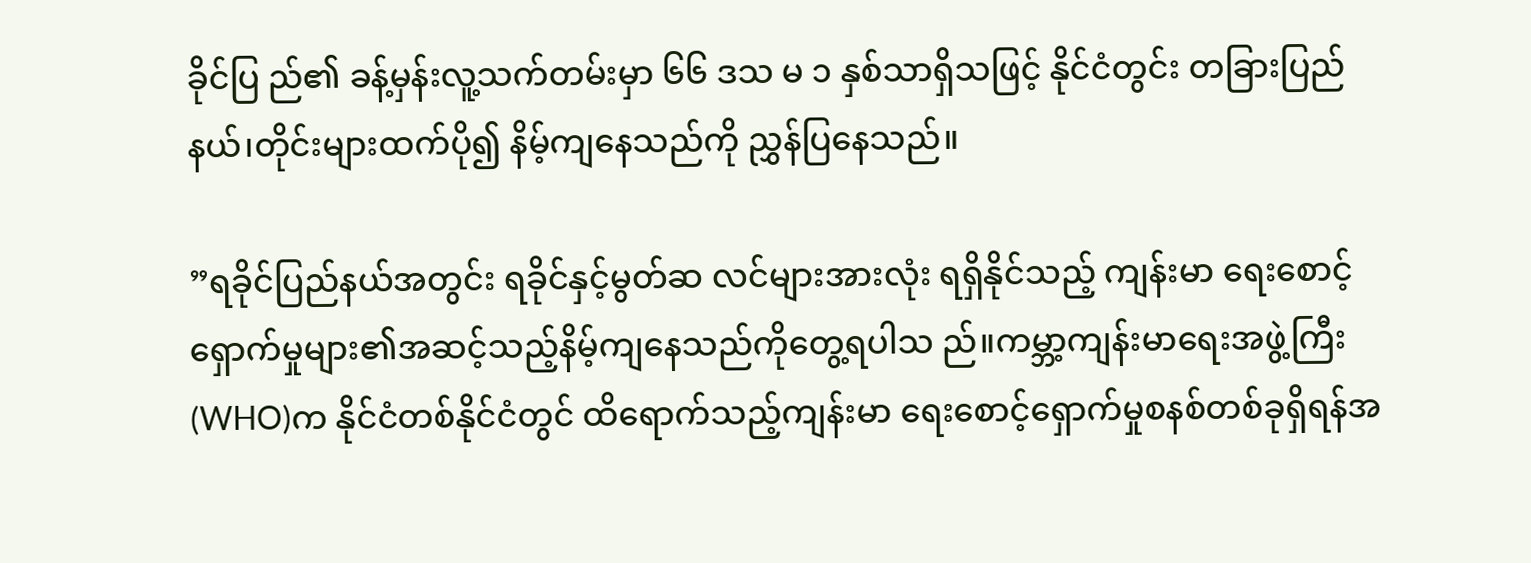ခိုင်ပြ ည်၏ ခန့်မှန်းလူ့သက်တမ်းမှာ ၆၆ ဒသ မ ၁ နှစ်သာရှိသဖြင့် နိုင်ငံတွင်း တခြားပြည်နယ်၊တိုင်းများထက်ပို၍ နိမ့်ကျနေသည်ကို ညွှန်ပြနေသည်။

”ရခိုင်ပြည်နယ်အတွင်း ရခိုင်နှင့်မွတ်ဆ လင်များအားလုံး ရရှိနိုင်သည့် ကျန်းမာ ရေးစောင့်ရှောက်မှုများ၏အဆင့်သည့်နိမ့်ကျနေသည်ကိုတွေ့ရပါသ ည်။ကမ္ဘာ့ကျန်းမာရေးအဖွဲ့ကြီး(WHO)က နိုင်ငံတစ်နိုင်ငံတွင် ထိရောက်သည့်ကျန်းမာ ရေးစောင့်ရှောက်မှုစနစ်တစ်ခုရှိရန်အ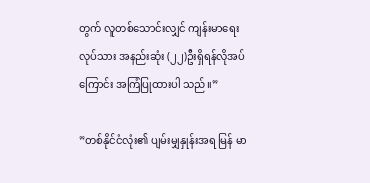တွက် လူတစ်သောင်းလျှင် ကျန်းမာရေးလုပ်သား အနည်းဆုံး (၂၂)ဦးရှိရန်လိုအပ်ကြောင်း အကြံပြုထားပါ သည်။”

”တစ်နိုင်ငံလုံး၏ ပျမ်းမျှနှုန်းအရ မြန် မာ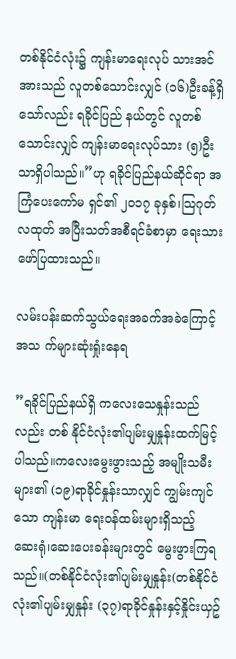တစ်နိုင်ငံလုံး၌ ကျန်းမာရေးလုပ် သားအင်အားသည် လူတစ်သောင်းလျှင် (၁၆)ဦးခန့်ရှိသော်လည်း ရခိုင်ပြည် နယ်တွင် လူတစ်သောင်းလျှင် ကျန်းမာရေးလုပ်သား (၅)ဦးသာရှိပါသည်။”ဟု ရခိုင်ပြည်နယ်ဆိုင်ရာ အကြံပေးကော်မ ရှင်၏ ၂၀၁၇ ခုနှစ်၊သြဂုတ်လထုတ် အပြီးသတ်အစီရင်ခံစာမှာ ရေးသားဖော်ပြထားသည်။

လမ်းပန်းဆက်သွယ်ရေးအခက်အခဲကြောင့် အသ က်များဆုံးရှုံးနေရ

”ရခိုင်ပြည်နယ်ရှိ ကလေးသေနှုန်းသည်လည်း တစ် နိုင်ငံလုံး၏ပျမ်းမျှနှုန်းထက်မြင့်ပါသည်။ကလေးမွေးဖွားသည့် အမျိုးသမီးများ၏ (၁၉)ရာခိုင်နှုန်းသာလျှင် ကျွမ်းကျင်သော ကျန်းမာ ရေးဝန်ထမ်းများရှိသည့် ဆေးရုံ၊ဆေးပေးခန်းများတွင် မွေးဖွားကြရသည်။(တစ်နိုင်ငံလုံး၏ပျမ်းမျှနှုန်း(တစ်နိုင်ငံလုံး၏ပျမ်းမျှနှုန်း (၃၇)ရာခိုင်နှုန်းနှင့်နှိုင်းယှဥ်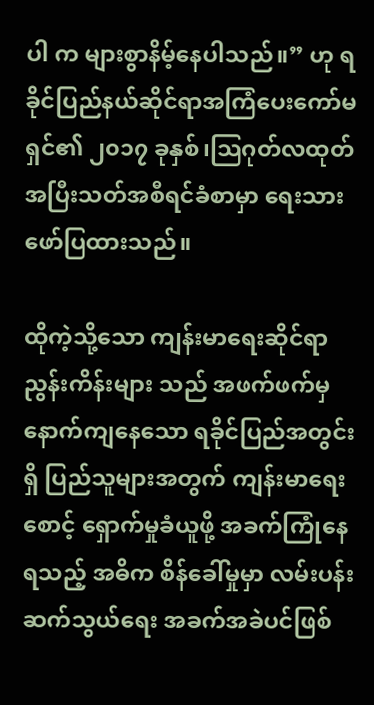ပါ က များစွာနိမ့်နေပါသည်။” ဟု ရခိုင်ပြည်နယ်ဆိုင်ရာအကြံပေးကော်မရှင်၏ ၂၀၁၇ ခုနှစ်၊သြဂုတ်လထုတ် အပြီးသတ်အစီရင်ခံစာမှာ ရေးသားဖော်ပြထားသည်။

ထိုကဲ့သို့သော ကျန်းမာရေးဆိုင်ရာညွန်းကိန်းများ သည် အဖက်ဖက်မှနောက်ကျနေသော ရခိုင်ပြည်အတွင်းရှိ ပြည်သူများအတွက် ကျန်းမာရေး စောင့် ရှောက်မှုခံယူဖို့ အခက်ကြုံနေရသည့် အဓိက စိန်ခေါ်မှုမှာ လမ်းပန်းဆက်သွယ်ရေး အခက်အခဲပင်ဖြစ်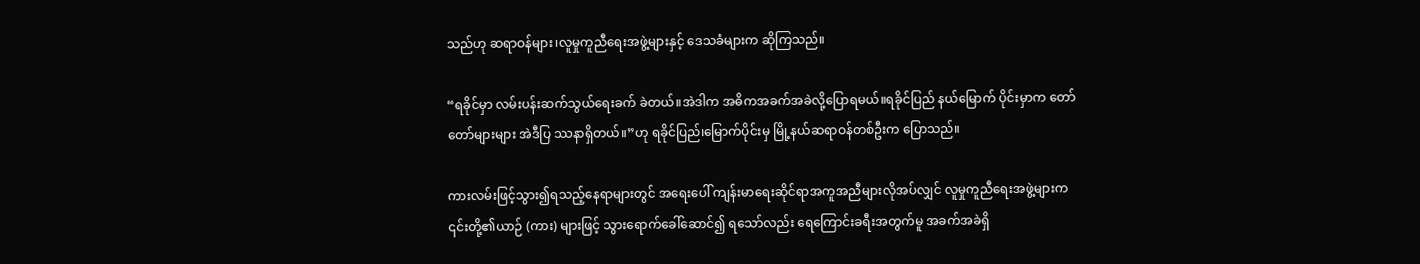သည်ဟု ဆရာဝန်များ၊လူမှုကူညီရေးအဖွဲ့များနှင့် ဒေသခံများက ဆိုကြသည်။

“ရခိုင်မှာ လမ်းပန်းဆက်သွယ်ရေးခက် ခဲတယ်။အဲဒါက အဓိကအခက်အခဲလို့ပြောရမယ်။ရခိုင်ပြည် နယ်မြောက် ပိုင်းမှာက တော်တော်များများ အဲဒီပြ ဿနာရှိတယ်။”ဟု ရခိုင်ပြည်၊မြောက်ပိုင်းမှ မြို့နယ်ဆရာဝန်တစ်ဦးက ပြောသည်။

ကားလမ်းဖြင့်သွား၍ရသည့်နေရာများတွင် အရေးပေါ် ကျန်းမာရေးဆိုင်ရာအကူအညီများလိုအပ်လျှင် လူမှုကူညီရေးအဖွဲ့များက ၎င်းတို့၏ယာဉ် (ကား) များဖြင့် သွားရောက်ခေါ်ဆောင်၍ ရသော်လည်း ရေကြောင်းခရီးအတွက်မူ အခက်အခဲရှိ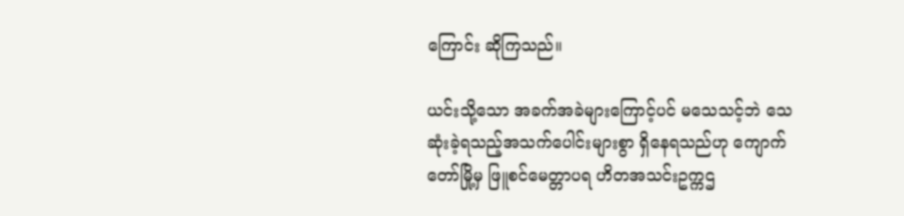ကြောင်း ဆိုကြသည်။

ယင်းသို့သော အခက်အခဲများကြောင့်ပင် မသေသင့်ဘဲ သေဆုံးခဲ့ရသည့်အသက်ပေါင်းများစွာ ရှိနေရသည်ဟု ကျောက်တော်မြို့မှ ဖြူစင်မေတ္တာပရ ဟိတအသင်းဥက္ကဌ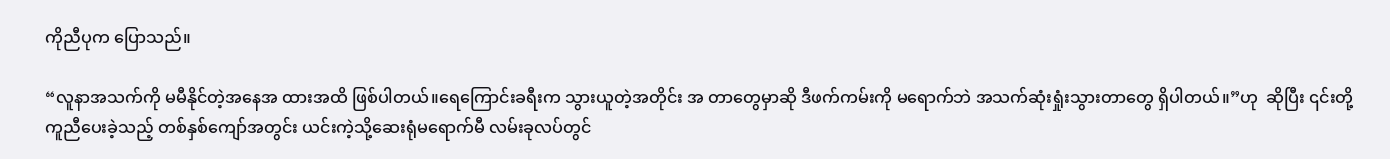ကိုညီပုက ပြောသည်။

“လူနာအသက်ကို မမီနိုင်တဲ့အနေအ ထားအထိ ဖြစ်ပါတယ်။ရေကြောင်းခရီးက သွားယူတဲ့အတိုင်း အ တာတွေမှာဆို ဒီဖက်ကမ်းကို မရောက်ဘဲ အသက်ဆုံးရှုံးသွားတာတွေ ရှိပါတယ်။”ဟု  ဆိုပြီး ၎င်းတို့ ကူညီပေးခဲ့သည့် တစ်နှစ်ကျော်အတွင်း ယင်းကဲ့သို့ဆေးရုံမရောက်မီ လမ်းခုလပ်တွင်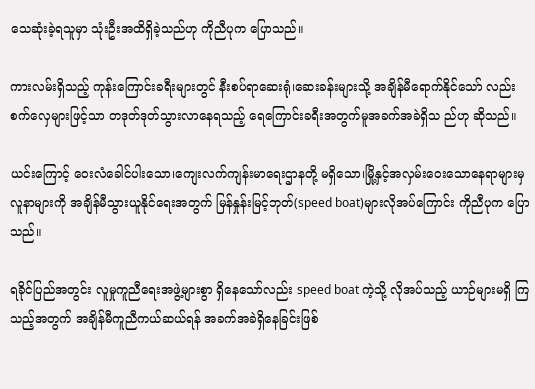သေဆုံးခဲ့ရသူမှာ သုံးဦးအထိရှိခဲ့သည်ဟု ကိုညီပုက ပြောသည်။

ကားလမ်းရှိသည့် ကုန်းကြောင်းခရီးများတွင် နီးစပ်ရာဆေးရုံ၊ဆေးခန်းများသို့ အချိန်မီရောက်နိုင်သော် လည်း စက်လှေများဖြင့်သာ တဒုတ်ဒုတ်သွားလာနေရသည့် ရေကြောင်းခရီးအတွက်မူအခက်အခဲရှိသ ည်ဟု ဆိုသည်။

ယင်းကြောင့် ဝေးလံခေါင်ပါးသော၊ကျေးလက်ကျန်းမာရေးဌာနတို့ မရှိသော၊မြို့နှင့်အလှမ်းဝေးသောနေရာများမှ လူနာများကို အချိန်မီသွားယူနိုင်ရေးအတွက် မြန်နှုန်းမြင့်ဘုတ်(speed boat)များလိုအပ်ကြောင်း ကိုညီပုက ပြောသည်။

ရခိုင်ပြည်အတွင်း လူမှုကူညီရေးအဖွဲ့များစွာ ရှိနေသော်လည်း speed boat ကဲ့သို့ လိုအပ်သည့် ယာဉ်များမရှိ ကြသည့်အတွက် အချိန်မီကူညီကယ်ဆယ်ရန် အခက်အခဲရှိနေခြင်းဖြစ်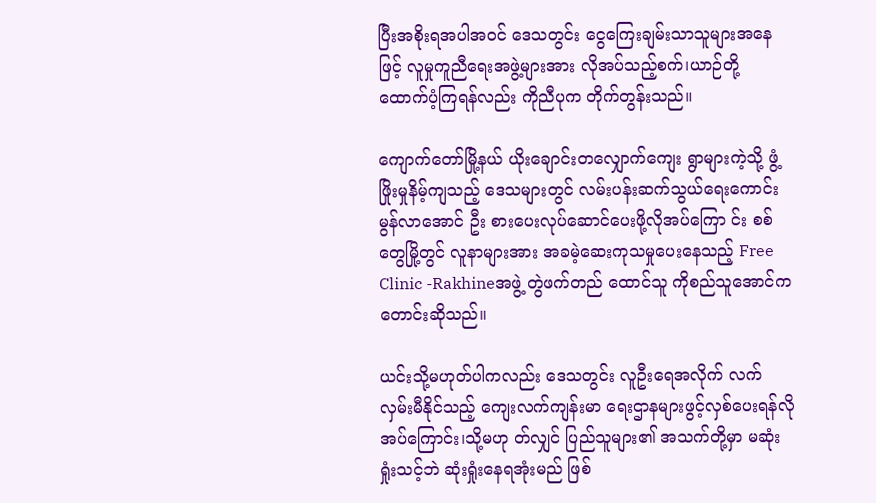ပြီးအစိုးရအပါအဝင် ဒေသတွင်း ငွေကြေးချမ်းသာသူများအနေဖြင့် လူမှုကူညီရေးအဖွဲ့များအား လိုအပ်သည့်စက်၊ယာဉ်တို့ ထောက်ပံ့ကြရန်လည်း ကိုညီပုက တိုက်တွန်းသည်။

ကျောက်တော်မြို့နယ် ယိုးချောင်းတလျှောက်ကျေး ရွာများကဲ့သို့ ဖွံ့ဖြိုးမှုနိမ့်ကျသည့် ဒေသများတွင် လမ်းပန်းဆက်သွယ်ရေးကောင်းမွန်လာအောင် ဦး စားပေးလုပ်ဆောင်ပေးဖို့လိုအပ်ကြော င်း စစ်တွေမြို့တွင် လူနာများအား အခမဲ့ဆေးကုသမှုပေးနေသည့် Free Clinic -Rakhineအဖွဲ့ တွဲဖက်တည် ထောင်သူ ကိုစည်သူအောင်က တောင်းဆိုသည်။

ယင်းသို့မဟုတ်ပါကလည်း ဒေသတွင်း လူဦးရေအလိုက် လက်လှမ်းမီနိုင်သည့် ကျေးလက်ကျန်းမာ ရေးဌာနများဖွင့်လှစ်ပေးရန်လိုအပ်ကြောင်း၊သို့မဟု တ်လျှင် ပြည်သူများ၏ အသက်တို့မှာ မဆုံးရှုံးသင့်ဘဲ ဆုံးရှုံးနေရအုံးမည် ဖြစ်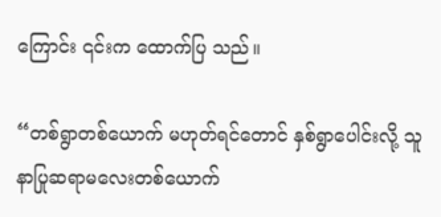ကြောင်း ၎င်းက ထောက်ပြ သည်။

“တစ်ရွာတစ်ယောက် မဟုတ်ရင်တောင် နှစ်ရွာပေါင်းလို့ သူနာပြုဆရာမလေးတစ်ယောက်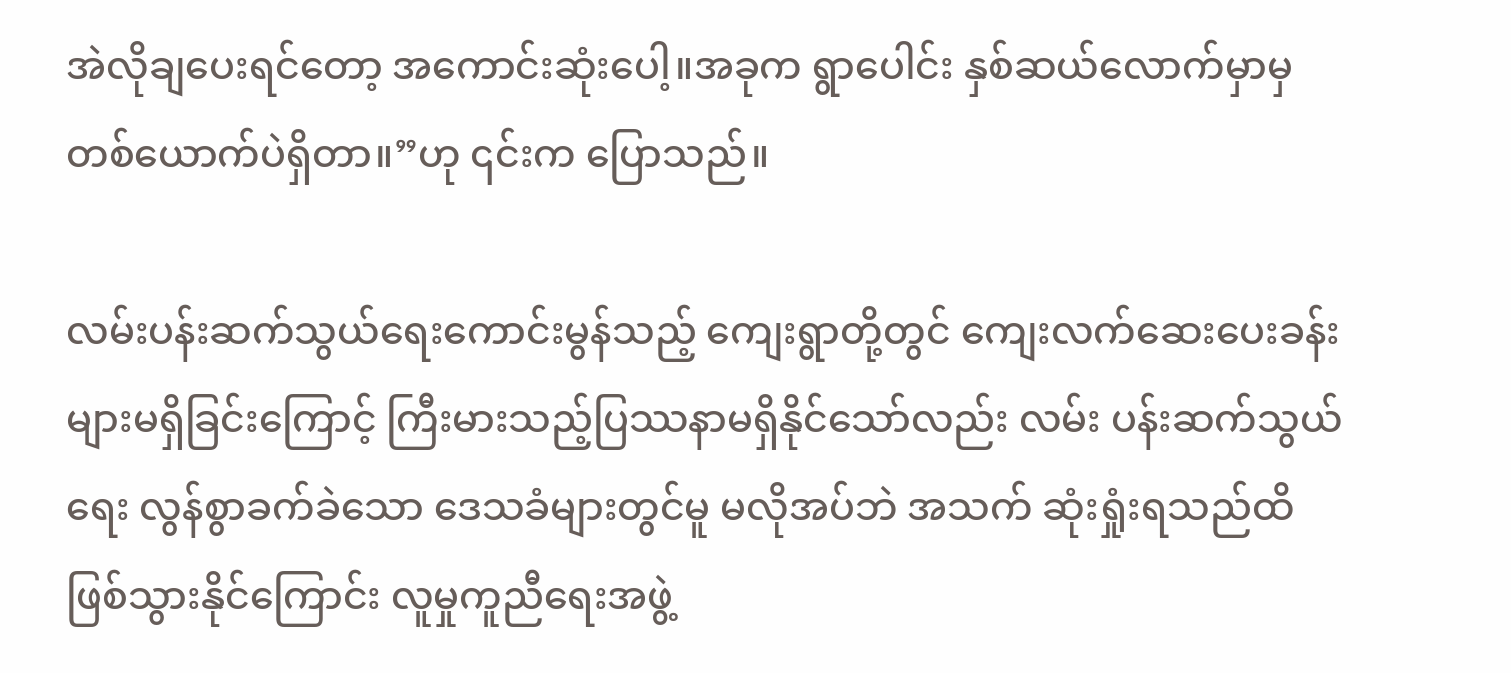အဲလိုချပေးရင်တော့ အကောင်းဆုံးပေါ့။အခုက ရွာပေါင်း နှစ်ဆယ်လောက်မှာမှ တစ်ယောက်ပဲရှိတာ။”ဟု ၎င်းက ပြောသည်။

လမ်းပန်းဆက်သွယ်ရေးကောင်းမွန်သည့် ကျေးရွာတို့တွင် ကျေးလက်ဆေးပေးခန်းများမရှိခြင်းကြောင့် ကြီးမားသည့်ပြဿနာမရှိနိုင်သော်လည်း လမ်း ပန်းဆက်သွယ်ရေး လွန်စွာခက်ခဲသော ဒေသခံများတွင်မူ မလိုအပ်ဘဲ အသက် ဆုံးရှုံးရသည်ထိဖြစ်သွားနိုင်ကြောင်း လူမှုကူညီရေးအဖွဲ့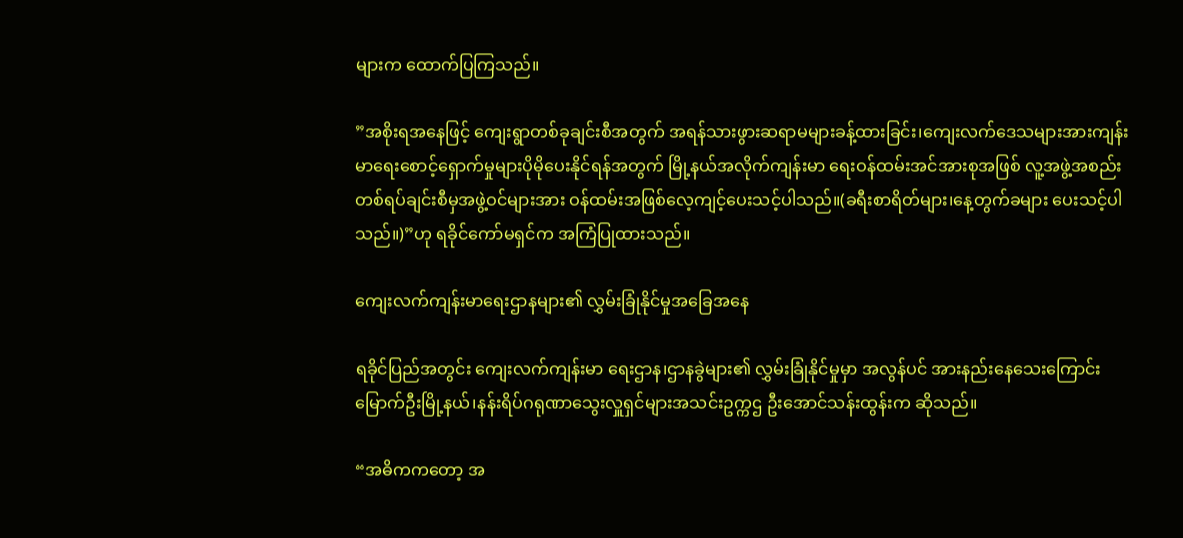များက ထောက်ပြကြသည်။

”အစိုးရအနေဖြင့် ကျေးရွာတစ်ခုချင်းစီအတွက် အရန်သားဖွားဆရာမများခန့်ထားခြင်း၊ကျေးလက်ဒေသများအားကျန်းမာရေးစောင့်ရှောက်မှုများပိုမိုပေးနိုင်ရန်အတွက် မြို့နယ်အလိုက်ကျန်းမာ ရေးဝန်ထမ်းအင်အားစုအဖြစ် လူ့အဖွဲ့အစည်းတစ်ရပ်ချင်းစီမှအဖွဲ့ဝင်များအား ဝန်ထမ်းအဖြစ်လေ့ကျင့်ပေးသင့်ပါသည်။(ခရီးစာရိတ်များ၊နေ့တွက်ခများ ပေးသင့်ပါသည်။)”ဟု ရခိုင်ကော်မရှင်က အကြံပြုထားသည်။

ကျေးလက်ကျန်းမာရေးဌာနများ၏ လွှမ်းခြုံနိုင်မှုအခြေအနေ

ရခိုင်ပြည်အတွင်း ကျေးလက်ကျန်းမာ ရေးဌာန၊ဌာနခွဲများ၏ လွှမ်းခြုံနိုင်မှုမှာ အလွန်ပင် အားနည်းနေသေးကြောင်း မြောက်ဦးမြို့နယ်၊နန်းရိပ်ဂရုဏာသွေးလှူရှင်များအသင်းဥက္ကဌ ဦးအောင်သန်းထွန်းက ဆိုသည်။

“အဓိကကတော့ အ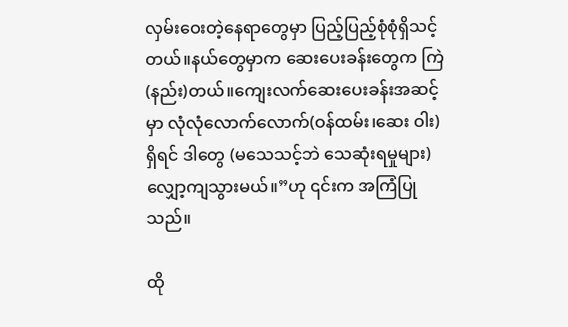လှမ်းဝေးတဲ့နေရာတွေမှာ ပြည့်ပြည့်စုံစုံရှိသင့်တယ်။နယ်တွေမှာက ဆေးပေးခန်းတွေက ကြဲ (နည်း)တယ်။ကျေးလက်ဆေးပေးခန်းအဆင့်မှာ လုံလုံလောက်လောက်(ဝန်ထမ်း၊ဆေး ဝါး)ရှိရင် ဒါတွေ (မသေသင့်ဘဲ သေဆုံးရမှုများ) လျှော့ကျသွားမယ်။”ဟု ၎င်းက အကြံပြုသည်။

ထို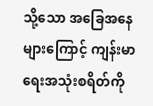သို့သော အခြေအနေများကြောင့် ကျန်းမာရေးအသုံးစရိတ်ကို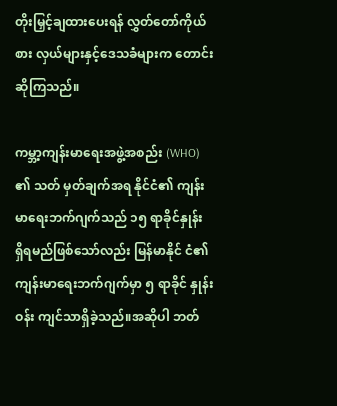တိုးမြှင့်ချထားပေးရန် လွှတ်တော်ကိုယ်စား လှယ်များနှင့်ဒေသခံများက တောင်းဆိုကြသည်။

ကမ္ဘာ့ကျန်းမာရေးအဖွဲ့အစည်း (WHO) ၏ သတ် မှတ်ချက်အရ နိုင်ငံ၏ ကျန်းမာရေးဘက်ဂျက်သည် ၁၅ ရာခိုင်နှုန်း ရှိရမည်ဖြစ်သော်လည်း မြန်မာနိုင် ငံ၏ ကျန်းမာရေးဘက်ဂျက်မှာ ၅ ရာခိုင် နှုန်းဝန်း ကျင်သာရှိခဲ့သည်။အဆိုပါ ဘတ်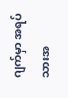ဂျက်မှာ အရပ် သားအ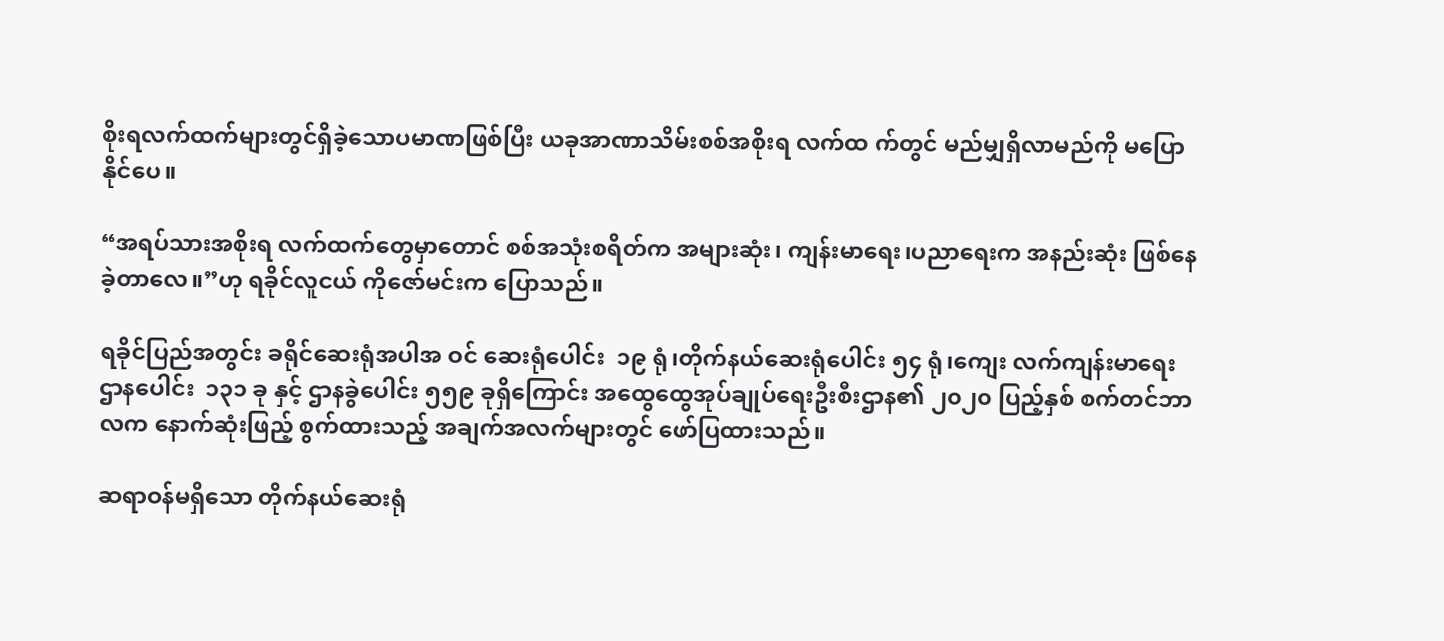စိုးရလက်ထက်များတွင်ရှိခဲ့သောပမာဏဖြစ်ပြီး ယခုအာဏာသိမ်းစစ်အစိုးရ လက်ထ က်တွင် မည်မျှရှိလာမည်ကို မပြောနိုင်ပေ။

“အရပ်သားအစိုးရ လက်ထက်တွေမှာတောင် စစ်အသုံးစရိတ်က အများဆုံး၊ ကျန်းမာရေး၊ပညာရေးက အနည်းဆုံး ဖြစ်နေခဲ့တာလေ။”ဟု ရခိုင်လူငယ် ကိုဇော်မင်းက ပြောသည်။

ရခိုင်ပြည်အတွင်း ခရိုင်ဆေးရုံအပါအ ဝင် ဆေးရုံပေါင်း  ၁၉ ရုံ၊တိုက်နယ်ဆေးရုံပေါင်း ၅၄ ရုံ၊ကျေး လက်ကျန်းမာရေးဌာနပေါင်း  ၁၃၁ ခု နှင့် ဌာနခွဲပေါင်း ၅၅၉ ခုရှိကြောင်း အထွေထွေအုပ်ချုပ်ရေးဦးစီးဌာန၏ ၂၀၂၀ ပြည့်နှစ် စက်တင်ဘာလက နောက်ဆုံးဖြည့် စွက်ထားသည့် အချက်အလက်များတွင် ဖော်ပြထားသည်။

ဆရာဝန်မရှိသော တိုက်နယ်ဆေးရုံ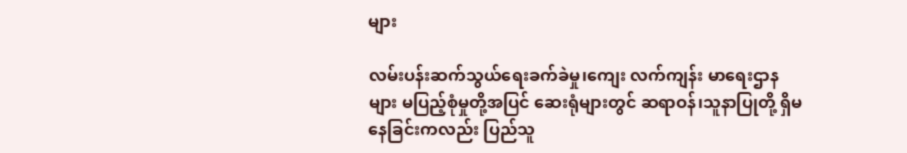များ

လမ်းပန်းဆက်သွယ်ရေးခက်ခဲမှု၊ကျေး လက်ကျန်း မာရေးဌာနများ မပြည့်စုံမှုတို့အပြင် ဆေးရုံများတွင် ဆရာဝန်၊သူနာပြုတို့ ရှိမနေခြင်းကလည်း ပြည်သူ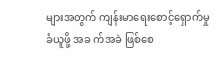များအတွက် ကျန်းမာရေးစောင့်ရှောက်မှုခံယူဖို့ အခ က်အခဲ ဖြစ်စေ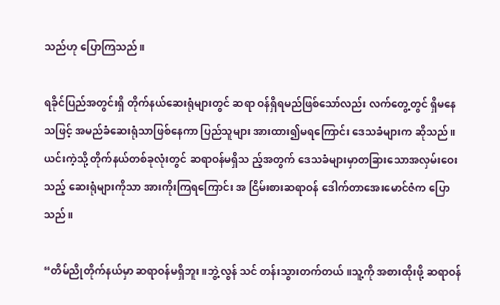သည်ဟု ပြောကြသည်။

ရခိုင်ပြည်အတွင်းရှိ တိုက်နယ်ဆေးရုံများတွင် ဆရာ ဝန်ရှိရမည်ဖြစ်သော်လည်း လက်တွေ့တွင် ရှိမနေသဖြင့် အမည်ခံဆေးရုံသာဖြစ်နေကာ ပြည်သူများ အားထား၍မရကြောင်း ဒေသခံများက ဆိုသည်။ယင်းကဲ့သို့ တိုက်နယ်တစ်ခုလုံးတွင် ဆရာဝန်မရှိသ ည့်အတွက် ဒေသခံများမှာတခြားသောအလှမ်းဝေးသည့် ဆေးရုံများကိုသာ အားကိုးကြရကြောင်း အ ငြိမ်းစားဆရာဝန် ဒေါက်တာအေးမောင်ဇံက ပြော သည်။

“တိမ်ညိုတိုက်နယ်မှာ ဆရာဝန်မရှိဘူး။ဘွဲ့လွန် သင် တန်းသွားတက်တယ်။သူ့ကို အစားထိုးဖို့ ဆရာဝန်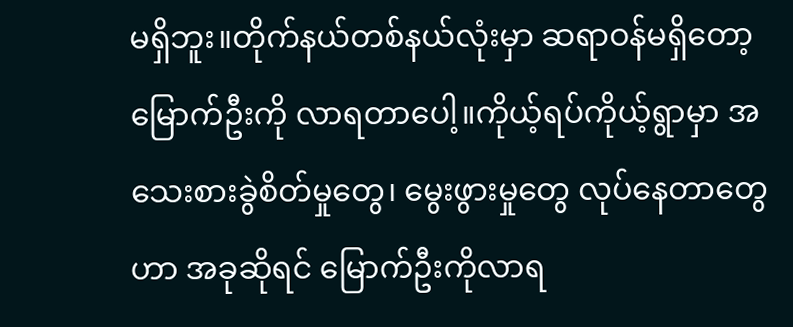မရှိဘူး။တိုက်နယ်တစ်နယ်လုံးမှာ ဆရာဝန်မရှိတော့ မြောက်ဦးကို လာရတာပေါ့။ကိုယ့်ရပ်ကိုယ့်ရွာမှာ အသေးစားခွဲစိတ်မှုတွေ၊ မွေးဖွားမှုတွေ လုပ်နေတာတွေဟာ အခုဆိုရင် မြောက်ဦးကိုလာရ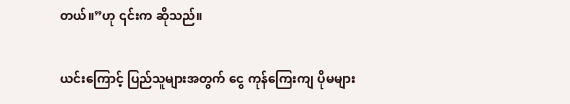တယ်။”ဟု ၎င်းက ဆိုသည်။

ယင်းကြောင့် ပြည်သူများအတွက် ငွေ ကုန်ကြေးကျ ပိုမများ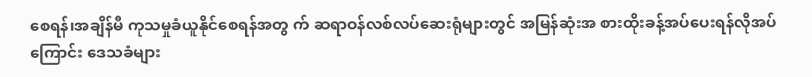စေရန်၊အချိန်မီ ကုသမှုခံယူနိုင်စေရန်အတွ က် ဆရာဝန်လစ်လပ်ဆေးရုံများတွင် အမြန်ဆုံးအ စားထိုးခန့်အပ်ပေးရန်လိုအပ်ကြောင်း ဒေသခံများ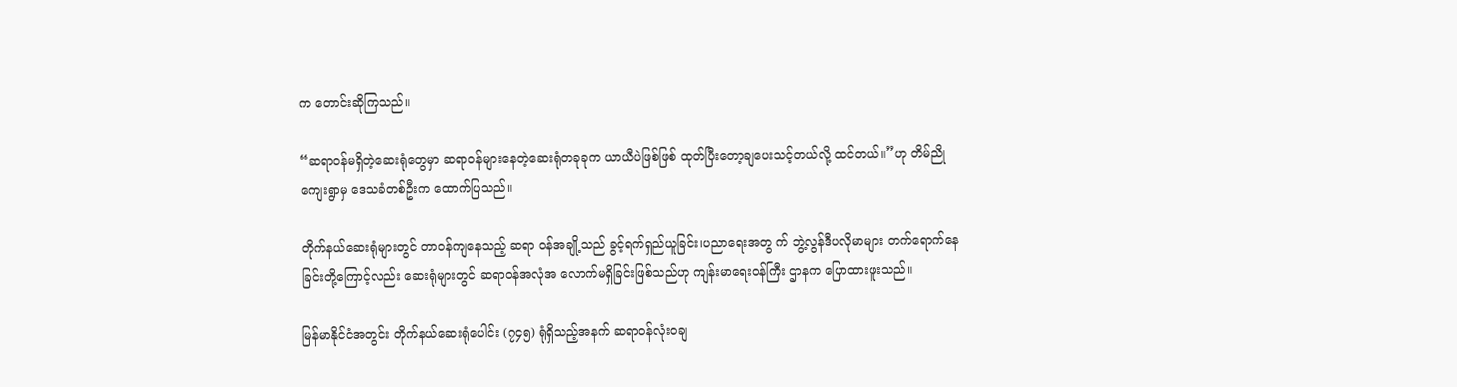က တောင်းဆိုကြသည်။

“ဆရာဝန်မရှိတဲ့ဆေးရုံတွေမှာ ဆရာဝန်များနေတဲ့ဆေးရုံတခုခုက ယာယီပဲဖြစ်ဖြစ် ထုတ်ပြီးတော့ချပေးသင့်တယ်လို့ ထင်တယ်။”ဟု တိမ်ညိုကျေးရွာမှ ဒေသခံတစ်ဦးက ထောက်ပြသည်။

တိုက်နယ်ဆေးရုံများတွင် တာဝန်ကျနေသည့် ဆရာ ဝန်အချို့သည် ခွင့်ရက်ရှည်ယူခြင်း၊ပညာရေးအတွ က် ဘွဲ့လွန်ဒီပလိုမာများ တက်ရောက်နေခြင်းတို့ကြောင့်လည်း ဆေးရုံများတွင် ဆရာဝန်အလုံအ လောက်မရှိခြင်းဖြစ်သည်ဟု ကျန်းမာရေးဝန်ကြီး ဌာနက ပြောထားဖူးသည်။

မြန်မာနိုင်ငံအတွင်း တိုက်နယ်ဆေးရုံပေါင်း (၇၄၅) ရုံရှိသည့်အနက် ဆရာဝန်လုံး၀ချ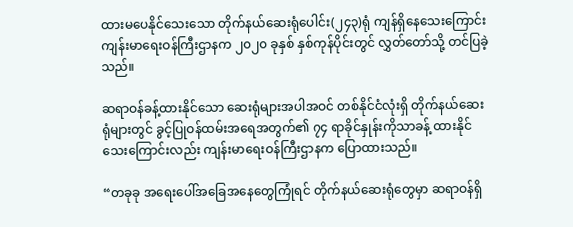ထားမပေနိုင်သေးသော တိုက်နယ်ဆေးရုံပေါင်း(၂၄၃)ရုံ ကျန်ရှိနေသေးကြောင်း ကျန်းမာရေးဝန်ကြီးဌာနက ၂၀၂၀ ခုနှစ် နှစ်ကုန်ပိုင်းတွင် လွှတ်တော်သို့ တင်ပြခဲ့သည်။

ဆရာဝန်ခန့်ထားနိုင်သော ဆေးရုံများအပါအဝင် တစ်နိုင်ငံလုံးရှိ တိုက်နယ်ဆေးရုံများတွင် ခွင့်ပြုဝန်ထမ်းအရေအတွက်၏ ၇၄ ရာခိုင်နှုန်းကိုသာခန့် ထားနိုင်သေးကြောင်းလည်း ကျန်းမာရေးဝန်ကြီးဌာနက ပြောထားသည်။

“တခုခု အရေးပေါ်အခြေအနေတွေကြုံရင် တိုက်နယ်ဆေးရုံတွေမှာ ဆရာဝန်ရှိ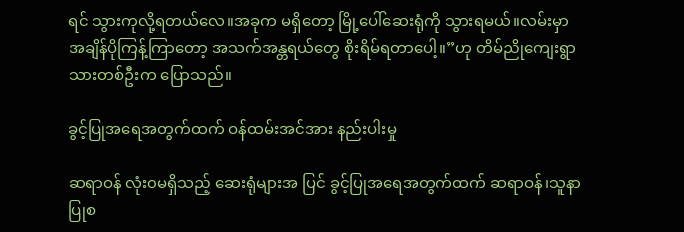ရင် သွားကုလို့ရတယ်လေ။အခုက မရှိတော့ မြို့ပေါ်ဆေးရုံကို သွားရမယ်။လမ်းမှာ အချိန်ပိုကြန့်ကြာတော့ အသက်အန္တရယ်တွေ စိုးရိမ်ရတာပေါ့။”ဟု တိမ်ညိုကျေးရွာသားတစ်ဦးက ပြောသည်။

ခွင့်ပြုအရေအတွက်ထက် ဝန်ထမ်းအင်အား နည်းပါးမှု

ဆရာဝန် လုံး၀မရှိသည့် ဆေးရုံများအ ပြင် ခွင့်ပြုအရေအတွက်ထက် ဆရာဝန်၊သူနာပြုစ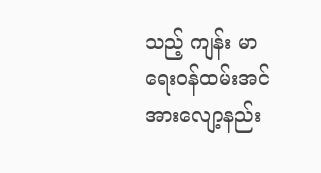သည့် ကျန်း မာရေးဝန်ထမ်းအင်အားလျော့နည်း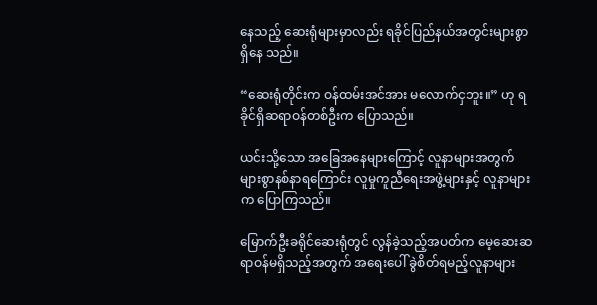နေသည့် ဆေးရုံများမှာလည်း ရခိုင်ပြည်နယ်အတွင်းများစွာရှိနေ သည်။

“ဆေးရုံတိုင်းက ဝန်ထမ်းအင်အား မလောက်ငှဘူး။” ဟု ရခိုင်ရှိဆရာဝန်တစ်ဦးက ပြောသည်။

ယင်းသို့သော အခြေအနေများကြောင့် လူနာများအတွက် များစွာနစ်နာရကြောင်း လူမှုကူညီရေးအဖွဲ့များနှင့် လူနာများက ပြောကြသည်။

မြောက်ဦးခရိုင်ဆေးရုံတွင် လွန်ခဲ့သည့်အပတ်က မေ့ဆေးဆရာဝန်မရှိသည့်အတွက် အရေးပေါ် ခွဲစိတ်ရမည့်လူနာများ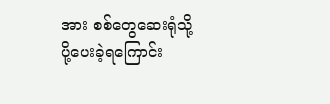အား စစ်တွေဆေးရုံသို့ ပို့ပေးခဲ့ရကြောင်း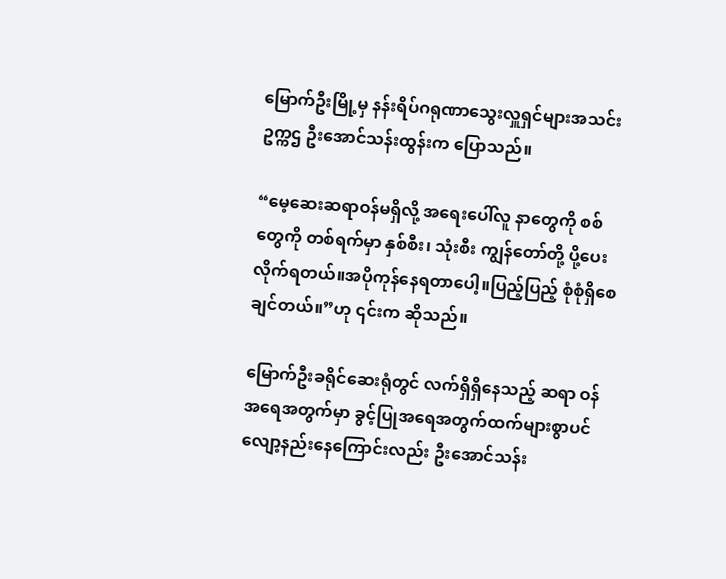မြောက်ဦးမြို့မှ နန်းရိပ်ဂရုဏာသွေးလှူရှင်များအသင်း ဥက္ကဌ ဦးအောင်သန်းထွန်းက ပြောသည်။

“မေ့ဆေးဆရာဝန်မရှိလို့ အရေးပေါ်လူ နာတွေကို စစ်တွေကို တစ်ရက်မှာ နှစ်စီး၊ သုံးစီး ကျွန်တော်တို့ ပို့ပေးလိုက်ရတယ်။အပိုကုန်နေရတာပေါ့။ပြည့်ပြည့် စုံစုံရှိစေချင်တယ်။”ဟု ၎င်းက ဆိုသည်။

မြောက်ဦးခရိုင်ဆေးရုံတွင် လက်ရှိရှိနေသည့် ဆရာ ဝန်အရေအတွက်မှာ ခွင့်ပြုအရေအတွက်ထက်များစွာပင် လျော့နည်းနေကြောင်းလည်း ဦးအောင်သန်း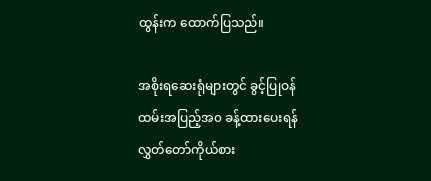ထွန်းက ထောက်ပြသည်။

အစိုးရဆေးရုံများတွင် ခွင့်ပြုဝန်ထမ်းအပြည့်အ၀ ခန့်ထားပေးရန် လွှတ်တော်ကိုယ်စား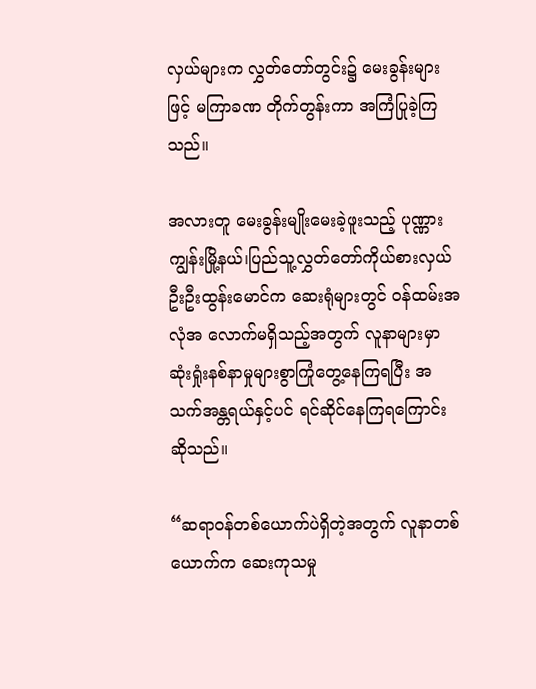လှယ်များက လွှတ်တော်တွင်း၌ မေးခွန်းများဖြင့် မကြာခဏ တိုက်တွန်းကာ အကြံပြုခဲ့ကြသည်။

အလားတူ မေးခွန်းမျိုးမေးခဲ့ဖူးသည့် ပုဏ္ဏားကျွန်းမြို့နယ်၊ပြည်သူ့လွှတ်တော်ကိုယ်စားလှယ် ဦးဦးထွန်းမောင်က ဆေးရုံများတွင် ဝန်ထမ်းအလုံအ လောက်မရှိသည့်အတွက် လူနာများမှာ ဆုံးရှုံးနစ်နာမှုများစွာကြုံတွေ့နေကြရပြီး အသက်အန္တရယ်နှင့်ပင် ရင်ဆိုင်နေကြရကြောင်း ဆိုသည်။

“ဆရာဝန်တစ်ယောက်ပဲရှိတဲ့အတွက် လူနာတစ်ယောက်က ဆေးကုသမှု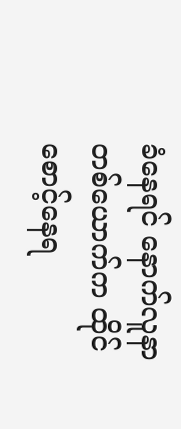ခံနေရင် နောက်လူနာတစ်ယောက်က ထိုင်စောင့်နေရ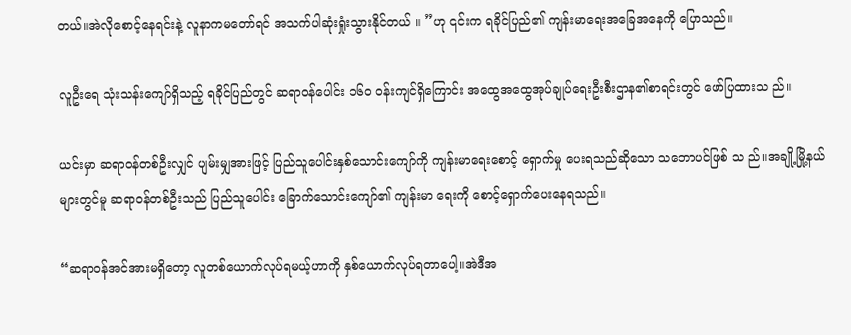တယ်။အဲလိုစောင့်နေရင်းနဲ့ လူနာကမတော်ရင် အသက်ပါဆုံးရှုံးသွားနိုင်တယ် ။ ”ဟု ၎င်းက ရခိုင်ပြည်၏ ကျန်းမာရေးအခြေအနေကို ပြောသည်။

လူဦးရေ သုံးသန်းကျော်ရှိသည့် ရခိုင်ပြည်တွင် ဆရာဝန်ပေါင်း ၁၆၀ ဝန်းကျင်ရှိကြောင်း အထွေအထွေအုပ်ချုပ်ရေးဦးစီးဌာန၏စာရင်းတွင် ဖော်ပြထားသ ည်။

ယင်းမှာ ဆရာဝန်တစ်ဦးလျှင် ပျမ်းမျှအားဖြင့် ပြည်သူပေါင်းနှစ်သောင်းကျော်ကို ကျန်းမာရေးစောင့် ရှောက်မှု ပေးရသည်ဆိုသော သဘောပင်ဖြစ် သ ည်။အချို့မြို့နယ်များတွင်မူ ဆရာဝန်တစ်ဦးသည် ပြည်သူပေါင်း ခြောက်သောင်းကျော်၏ ကျန်းမာ ရေးကို စောင့်ရှောက်ပေးနေရသည်။

“ဆရာဝန်အင်အားမရှိတော့ လူတစ်ယောက်လုပ်ရမယ့်ဟာကို နှစ်ယောက်လုပ်ရတာပေါ့။အဲဒီအ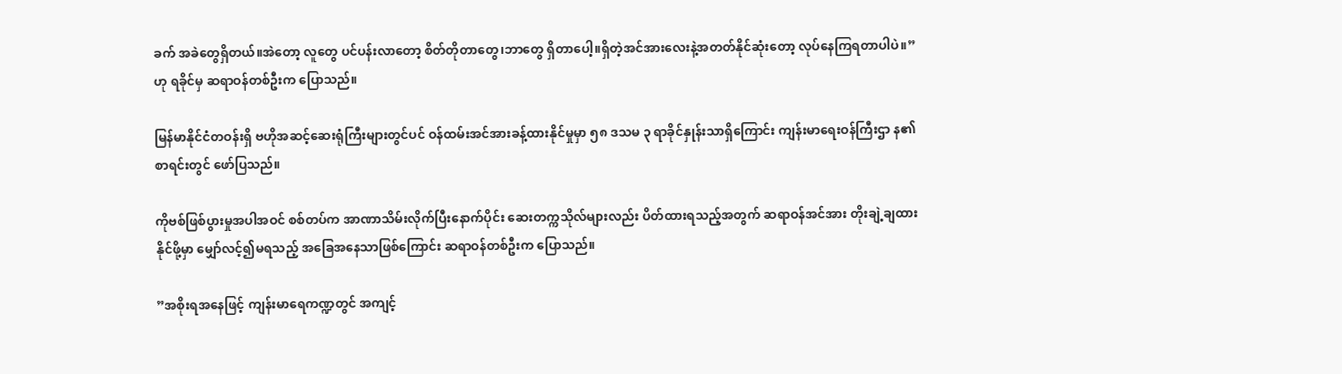ခက် အခဲတွေရှိတယ်။အဲတော့ လူတွေ ပင်ပန်းလာတော့ စိတ်တိုတာတွေ‌၊ဘာတွေ ရှိတာပေါ့။ရှိတဲ့အင်အားလေးနဲ့အတတ်နိုင်ဆုံးတော့ လုပ်နေကြရတာပါပဲ။” ဟု ရခိုင်မှ ဆရာဝန်တစ်ဦးက ပြောသည်။

မြန်မာနိုင်ငံတဝန်းရှိ ဗဟိုအဆင့်ဆေးရုံကြီးများတွင်ပင် ဝန်ထမ်းအင်အားခန့်ထားနိုင်မှုမှာ ၅၈ ဒသမ ၃ ရာခိုင်နှုန်းသာရှိကြောင်း ကျန်းမာရေးဝန်ကြီးဌာ န၏စာရင်းတွင် ဖော်ပြသည်။

ကိုဗစ်ဖြစ်ပွားမှုအပါအဝင် စစ်တပ်က အာဏာသိမ်းလိုက်ပြီးနောက်ပိုင်း ဆေးတက္ကသိုလ်များလည်း ပိတ်ထားရသည့်အတွက် ဆရာဝန်အင်အား တိုးချဲ့ချထားနိုင်ဖို့မှာ မျှော်လင့်၍မရသည့် အခြေအနေသာဖြစ်ကြောင်း ဆရာဝန်တစ်ဦးက ပြောသည်။

”အစိုးရအနေဖြင့် ကျန်းမာရေကဏ္ဍတွင် အကျင့်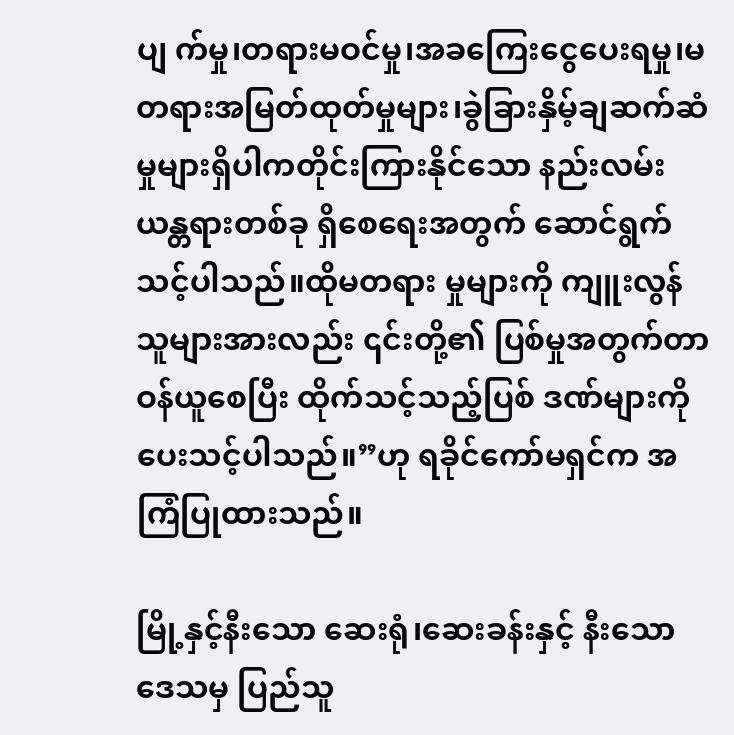ပျ က်မှု၊တရားမဝင်မှု၊အခကြေးငွေပေးရမှု၊မတရားအမြတ်ထုတ်မှုများ၊ခွဲခြားနှိမ့်ချဆက်ဆံမှုများရှိပါကတိုင်းကြားနိုင်သော နည်းလမ်းယန္တရားတစ်ခု ရှိစေရေးအတွက် ဆောင်ရွက်သင့်ပါသည်။ထိုမတရား မှုများကို ကျူးလွန်သူများအားလည်း ၎င်းတို့၏ ပြစ်မှုအတွက်တာဝန်ယူစေပြီး ထိုက်သင့်သည့်ပြစ် ဒဏ်များကို ပေးသင့်ပါသည်။”ဟု ရခိုင်ကော်မရှင်က အကြံပြုထားသည်။

မြို့နှင့်နီးသော ဆေးရုံ၊ဆေးခန်းနှင့် နီးသောဒေသမှ ပြည်သူ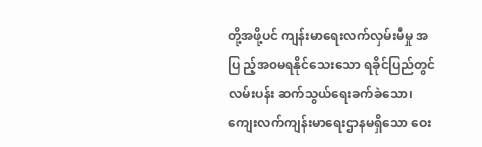တို့အဖို့ပင် ကျန်းမာရေးလက်လှမ်းမီမှု အပြ ည့်အ၀မရနိုင်သေးသော ရခိုင်ပြည်တွင်လမ်းပန်း ဆက်သွယ်ရေးခက်ခဲသော၊ကျေးလက်ကျန်းမာရေးဌာနမရှိသော ဝေး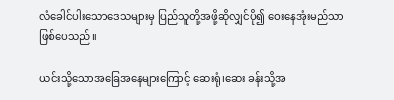လံခေါင်ပါးသောဒေသများမှ ပြည်သူတို့အဖို့ဆိုလျှင်ပို၍ ဝေးနေအုံးမည်သာဖြစ်ပေသည်။

ယင်းသို့သောအခြေအနေများကြောင့် ဆေးရုံ၊ဆေး ခန်းသို့အ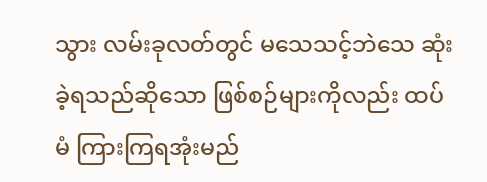သွား လမ်းခုလတ်တွင် မသေသင့်ဘဲသေ ဆုံးခဲ့ရသည်ဆိုသော ဖြစ်စဉ်များကိုလည်း ထပ်မံ ကြားကြရအုံးမည်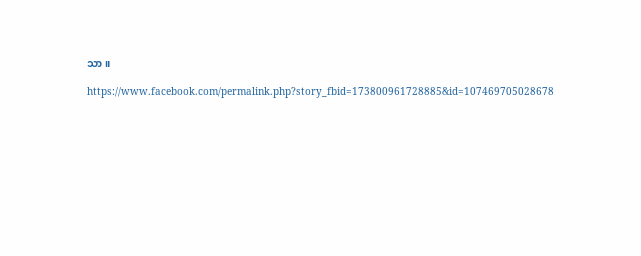သာ။

https://www.facebook.com/permalink.php?story_fbid=173800961728885&id=107469705028678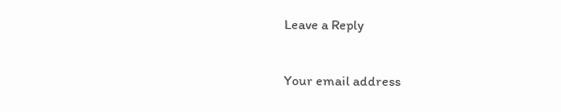Leave a Reply

Your email address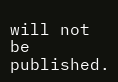will not be published.